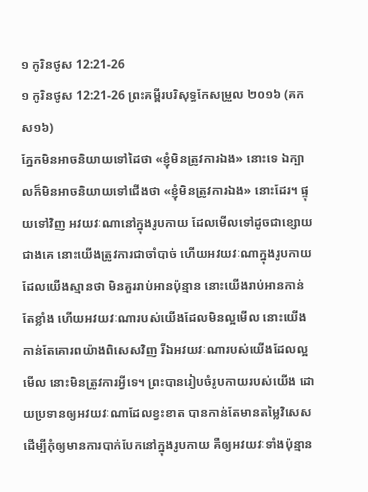១ កូរិនថូស 12:21-26
១ កូរិនថូស 12:21-26 ព្រះគម្ពីរបរិសុទ្ធកែសម្រួល ២០១៦ (គកស១៦)
ភ្នែកមិនអាចនិយាយទៅដៃថា «ខ្ញុំមិនត្រូវការឯង» នោះទេ ឯក្បាលក៏មិនអាចនិយាយទៅជើងថា «ខ្ញុំមិនត្រូវការឯង» នោះដែរ។ ផ្ទុយទៅវិញ អវយវៈណានៅក្នុងរូបកាយ ដែលមើលទៅដូចជាខ្សោយជាងគេ នោះយើងត្រូវការជាចាំបាច់ ហើយអវយវៈណាក្នុងរូបកាយ ដែលយើងស្មានថា មិនគួររាប់អានប៉ុន្មាន នោះយើងរាប់អានកាន់តែខ្លាំង ហើយអវយវៈណារបស់យើងដែលមិនល្អមើល នោះយើងកាន់តែគោរពយ៉ាងពិសេសវិញ រីឯអវយវៈណារបស់យើងដែលល្អមើល នោះមិនត្រូវការអ្វីទេ។ ព្រះបានរៀបចំរូបកាយរបស់យើង ដោយប្រទានឲ្យអវយវៈណាដែលខ្វះខាត បានកាន់តែមានតម្លៃវិសេស ដើម្បីកុំឲ្យមានការបាក់បែកនៅក្នុងរូបកាយ គឺឲ្យអវយវៈទាំងប៉ុន្មាន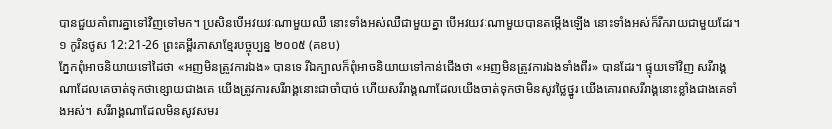បានជួយគាំពារគ្នាទៅវិញទៅមក។ ប្រសិនបើអវយវៈណាមួយឈឺ នោះទាំងអស់ឈឺជាមួយគ្នា បើអវយវៈណាមួយបានតម្កើងឡើង នោះទាំងអស់ក៏រីករាយជាមួយដែរ។
១ កូរិនថូស 12:21-26 ព្រះគម្ពីរភាសាខ្មែរបច្ចុប្បន្ន ២០០៥ (គខប)
ភ្នែកពុំអាចនិយាយទៅដៃថា «អញមិនត្រូវការឯង» បានទេ រីឯក្បាលក៏ពុំអាចនិយាយទៅកាន់ជើងថា «អញមិនត្រូវការឯងទាំងពីរ» បានដែរ។ ផ្ទុយទៅវិញ សរីរាង្គណាដែលគេចាត់ទុកថាខ្សោយជាងគេ យើងត្រូវការសរីរាង្គនោះជាចាំបាច់ ហើយសរីរាង្គណាដែលយើងចាត់ទុកថាមិនសូវថ្លៃថ្នូរ យើងគោរពសរីរាង្គនោះខ្លាំងជាងគេទាំងអស់។ សរីរាង្គណាដែលមិនសូវសមរ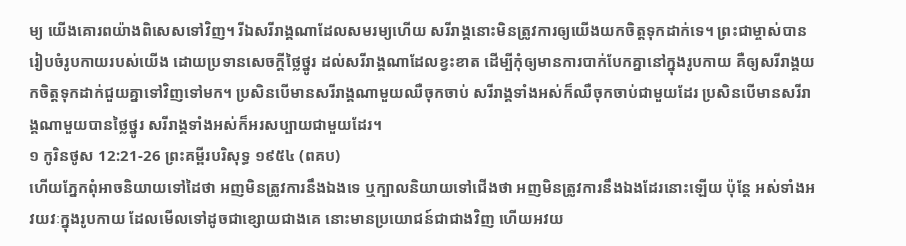ម្យ យើងគោរពយ៉ាងពិសេសទៅវិញ។ រីឯសរីរាង្គណាដែលសមរម្យហើយ សរីរាង្គនោះមិនត្រូវការឲ្យយើងយកចិត្តទុកដាក់ទេ។ ព្រះជាម្ចាស់បានរៀបចំរូបកាយរបស់យើង ដោយប្រទានសេចក្ដីថ្លៃថ្នូរ ដល់សរីរាង្គណាដែលខ្វះខាត ដើម្បីកុំឲ្យមានការបាក់បែកគ្នានៅក្នុងរូបកាយ គឺឲ្យសរីរាង្គយកចិត្តទុកដាក់ជួយគ្នាទៅវិញទៅមក។ ប្រសិនបើមានសរីរាង្គណាមួយឈឺចុកចាប់ សរីរាង្គទាំងអស់ក៏ឈឺចុកចាប់ជាមួយដែរ ប្រសិនបើមានសរីរាង្គណាមួយបានថ្លៃថ្នូរ សរីរាង្គទាំងអស់ក៏អរសប្បាយជាមួយដែរ។
១ កូរិនថូស 12:21-26 ព្រះគម្ពីរបរិសុទ្ធ ១៩៥៤ (ពគប)
ហើយភ្នែកពុំអាចនិយាយទៅដៃថា អញមិនត្រូវការនឹងឯងទេ ឬក្បាលនិយាយទៅជើងថា អញមិនត្រូវការនឹងឯងដែរនោះឡើយ ប៉ុន្តែ អស់ទាំងអវយវៈក្នុងរូបកាយ ដែលមើលទៅដូចជាខ្សោយជាងគេ នោះមានប្រយោជន៍ជាជាងវិញ ហើយអវយ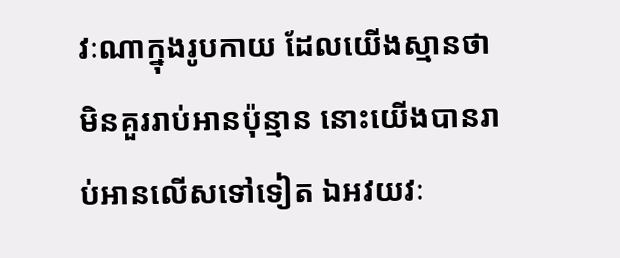វៈណាក្នុងរូបកាយ ដែលយើងស្មានថា មិនគួររាប់អានប៉ុន្មាន នោះយើងបានរាប់អានលើសទៅទៀត ឯអវយវៈ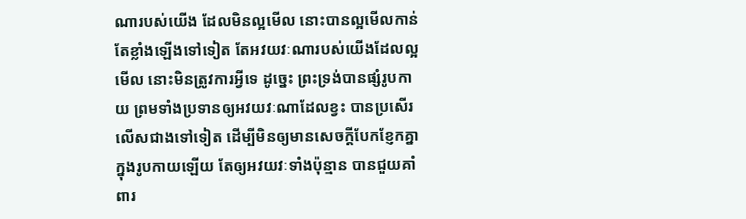ណារបស់យើង ដែលមិនល្អមើល នោះបានល្អមើលកាន់តែខ្លាំងឡើងទៅទៀត តែអវយវៈណារបស់យើងដែលល្អមើល នោះមិនត្រូវការអ្វីទេ ដូច្នេះ ព្រះទ្រង់បានផ្សំរូបកាយ ព្រមទាំងប្រទានឲ្យអវយវៈណាដែលខ្វះ បានប្រសើរលើសជាងទៅទៀត ដើម្បីមិនឲ្យមានសេចក្ដីបែកខ្ញែកគ្នាក្នុងរូបកាយឡើយ តែឲ្យអវយវៈទាំងប៉ុន្មាន បានជួយគាំពារ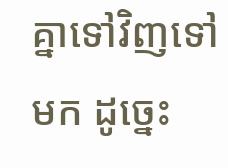គ្នាទៅវិញទៅមក ដូច្នេះ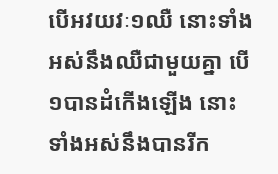បើអវយវៈ១ឈឺ នោះទាំងអស់នឹងឈឺជាមួយគ្នា បើ១បានដំកើងឡើង នោះទាំងអស់នឹងបានរីក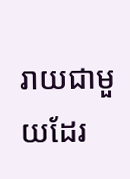រាយជាមួយដែរ